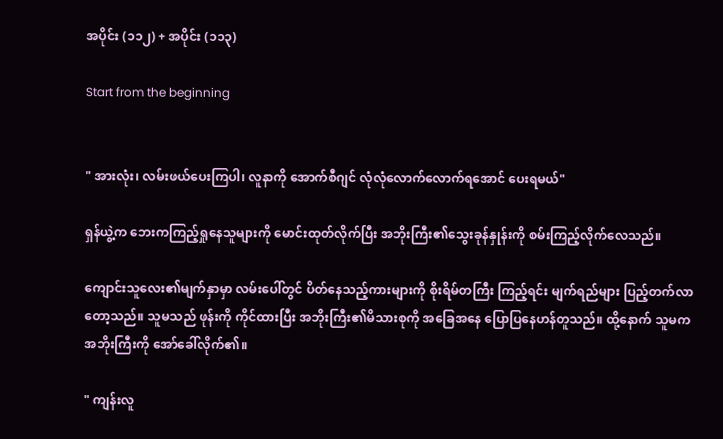အပိုင်း (၁၁၂) + အပိုင်း (၁၁၃)

Start from the beginning


" အားလုံး၊ လမ်းဖယ်ပေးကြပါ၊ လူနာကို အောက်စီဂျင် လုံလုံလောက်လောက်ရအောင် ပေးရမယ်"

ရှန်ယွဲ့က ဘေးကကြည့်ရှုနေသူများကို မောင်းထုတ်လိုက်ပြီး အဘိုးကြီး၏သွေးခုန်နှုန်းကို စမ်းကြည့်လိုက်လေသည်။

ကျောင်းသူလေး၏မျက်နှာမှာ လမ်းပေါ်တွင် ပိတ်နေသည့်ကားများကို စိုးရိမ်တကြီး ကြည့်ရင်း မျက်ရည်များ ပြည့်တက်လာတော့သည်။ သူမသည် ဖုန်းကို ကိုင်ထားပြီး အဘိုးကြီး၏မိသားစုကို အခြေအနေ ပြောပြနေဟန်တူသည်။ ထို့နောက် သူမက အဘိုးကြီးကို အော်ခေါ်လိုက်၏။

" ကျန်းလူ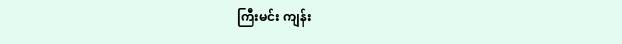ကြီးမင်း ကျန်း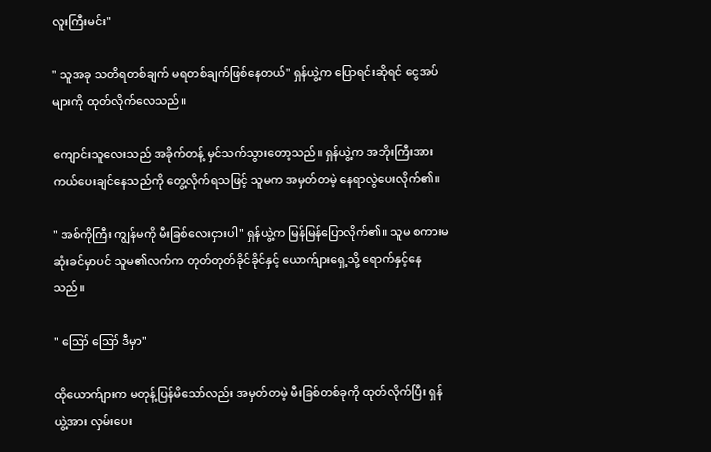လူးကြီးမင်း"

" သူအခု သတိရတစ်ချက် မရတစ်ချက်ဖြစ်နေတယ်" ရှန်ယွဲ့က ပြောရင်းဆိုရင် ငွေအပ်များကို ထုတ်လိုက်လေသည်။

ကျောင်းသူလေးသည် အခိုက်တန့် မှင်သက်သွားတော့သည်။ ရှန်ယွဲ့က အဘိုးကြီးအား ကယ်ပေးချင်နေသည်ကို တွေ့လိုက်ရသဖြင့် သူမက အမှတ်တမဲ့ နေရာလွဲပေးလိုက်၏။

" အစ်ကိုကြီး ကျွန်မကို မီးခြစ်လေးငှားပါ" ရှန်ယွဲ့က မြန်မြန်ပြောလိုက်၏။ သူမ စကားမဆုံးခင်မှာပင် သူမ၏လက်က တုတ်တုတ်ခိုင်ခိုင်နှင့် ယောက်ျားရှေ့သို့ ရောက်နှင့်နေသည်။

" ဪ ဪ ဒီမှာ"

ထိုယောက်ျားက မတုန့်ပြန်မိသော်လည်း အမှတ်တမဲ့ မီးခြစ်တစ်ခုကို ထုတ်လိုက်ပြီး ရှန်ယွဲ့အား လှမ်းပေး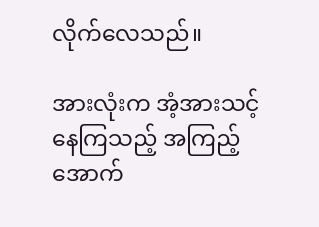လိုက်လေသည်။

အားလုံးက အံ့အားသင့်နေကြသည့် အကြည့်အောက်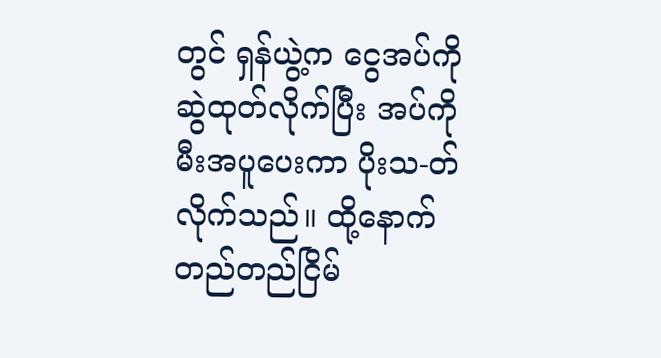တွင် ရှန်ယွဲ့က ငွေအပ်ကို ဆွဲထုတ်လိုက်ပြီး အပ်ကို မီးအပူပေးကာ ပိုးသ-တ်လိုက်သည်။ ထို့နောက် တည်တည်ငြိမ်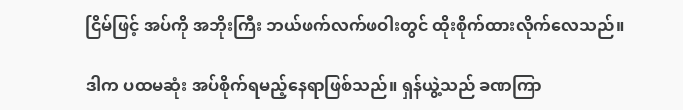ငြိမ်ဖြင့် အပ်ကို အဘိုးကြီး ဘယ်ဖက်လက်ဖဝါးတွင် ထိုးစိုက်ထားလိုက်လေသည်။

ဒါက ပထမဆုံး အပ်စိုက်ရမည့်နေရာဖြစ်သည်။ ရှန်ယွဲ့သည် ခဏကြာ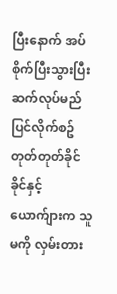ပြီးနောက် အပ်စိုက်ပြီးသွားပြီး ဆက်လုပ်မည်ပြင်လိုက်စဥ် တုတ်တုတ်ခိုင်ခိုင်နှင့် ယောက်ျားက သူမကို လှမ်းတား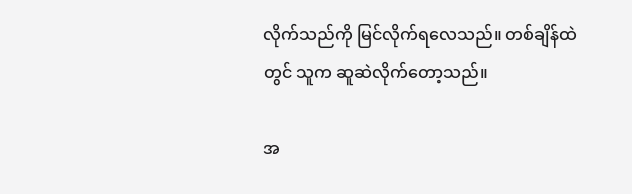လိုက်သည်ကို မြင်လိုက်ရလေသည်။ တစ်ချိန်ထဲတွင် သူက ဆူဆဲလိုက်တော့သည်။

အ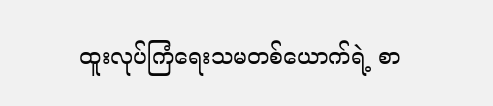ထူးလုပ်ကြံရေးသမတစ်ယောက်ရဲ့ စာ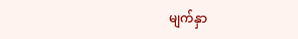မျက်နှာ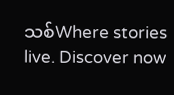သစ်Where stories live. Discover now